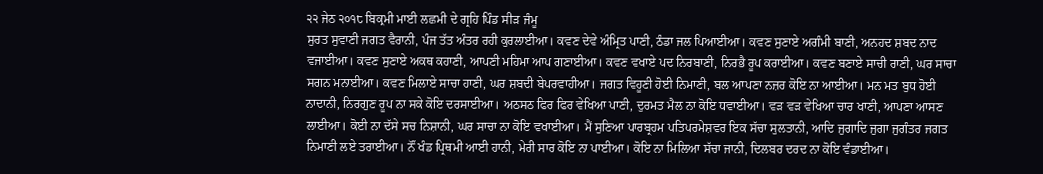੨੨ ਜੇਠ ੨੦੧੮ ਬਿਕ੍ਰਮੀ ਮਾਈ ਲਛਮੀ ਦੇ ਗ੍ਰਹਿ ਪਿੰਡ ਸੀੜ ਜੰਮੂ
ਸੁਰਤ ਸੁਵਾਣੀ ਜਗਤ ਵੈਰਾਨੀ, ਪੰਜ ਤੱਤ ਅੰਤਰ ਰਹੀ ਕੁਰਲਾਈਆ। ਕਵਣ ਦੇਵੇ ਅੰਮ੍ਰਿਤ ਪਾਣੀ, ਠੰਡਾ ਜਲ ਪਿਆਈਆ। ਕਵਣ ਸੁਣਾਏ ਅਗੰਮੀ ਬਾਣੀ, ਅਨਹਦ ਸ਼ਬਦ ਨਾਦ ਵਜਾਈਆ। ਕਵਣ ਸੁਣਾਏ ਅਕਥ ਕਹਾਣੀ, ਆਪਣੀ ਮਹਿਮਾ ਆਪ ਗਣਾਈਆ। ਕਵਣ ਵਖਾਏ ਪਦ ਨਿਰਬਾਣੀ, ਨਿਰਭੈ ਰੂਪ ਕਰਾਈਆ। ਕਵਣ ਬਣਾਏ ਸਾਚੀ ਰਾਣੀ, ਘਰ ਸਾਚਾ ਸਗਨ ਮਨਾਈਆ। ਕਵਣ ਮਿਲਾਏ ਸਾਚਾ ਹਾਣੀ, ਘਰ ਸ਼ਬਦੀ ਬੇਪਰਵਾਹੀਆ। ਜਗਤ ਵਿਹੂਣੀ ਹੋਈ ਨਿਮਾਣੀ, ਬਲ ਆਪਣਾ ਨਜ਼ਰ ਕੋਇ ਨਾ ਆਈਆ। ਮਨ ਮਤ ਬੁਧ ਹੋਈ ਨਾਦਾਨੀ, ਨਿਰਗੁਣ ਰੂਪ ਨਾ ਸਕੇ ਕੋਇ ਦਰਸਾਈਆ। ਅਠਸਠ ਫਿਰ ਫਿਰ ਵੇਖਿਆ ਪਾਣੀ, ਦੁਰਮਤ ਮੈਲ ਨਾ ਕੋਇ ਧਵਾਈਆ। ਵੜ ਵੜ ਵੇਖਿਆ ਚਾਰ ਖਾਣੀ, ਆਪਣਾ ਆਸਣ ਲਾਈਆ। ਕੋਈ ਨਾ ਦੱਸੇ ਸਚ ਨਿਸ਼ਾਨੀ, ਘਰ ਸਾਚਾ ਨਾ ਕੋਇ ਵਖਾਈਆ। ਮੈਂ ਸੁਣਿਆ ਪਾਰਬ੍ਰਹਮ ਪਤਿਪਰਮੇਸ਼ਵਰ ਇਕ ਸੱਚਾ ਸੁਲਤਾਨੀ, ਆਦਿ ਜੁਗਾਦਿ ਜੁਗਾ ਜੁਗੰਤਰ ਜਗਤ ਨਿਮਾਣੀ ਲਏ ਤਰਾਈਆ। ਨੌਂ ਖੰਡ ਪ੍ਰਿਥਮੀ ਆਈ ਹਾਨੀ, ਮੇਰੀ ਸਾਰ ਕੋਇ ਨਾ ਪਾਈਆ। ਕੋਇ ਨਾ ਮਿਲਿਆ ਸੱਚਾ ਜਾਨੀ, ਦਿਲਬਰ ਦਰਦ ਨਾ ਕੋਇ ਵੰਡਾਈਆ।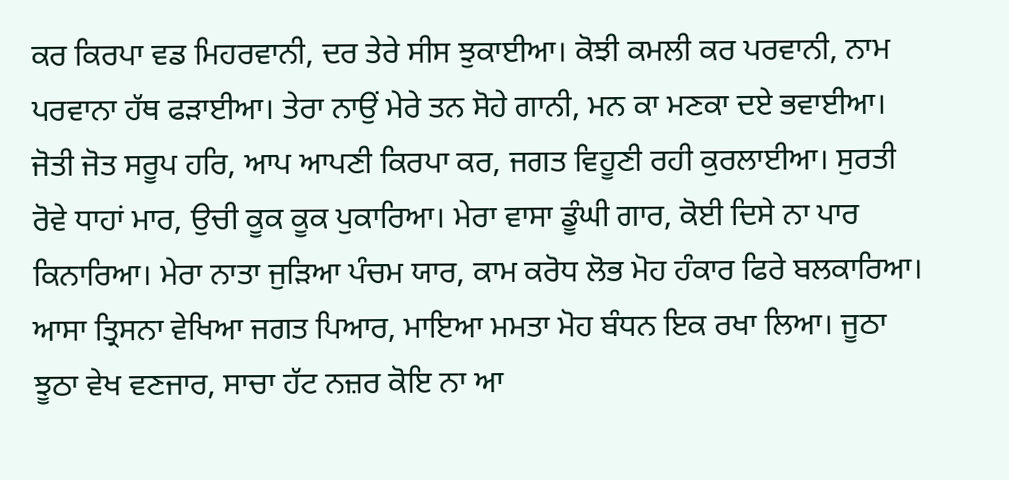ਕਰ ਕਿਰਪਾ ਵਡ ਮਿਹਰਵਾਨੀ, ਦਰ ਤੇਰੇ ਸੀਸ ਝੁਕਾਈਆ। ਕੋਝੀ ਕਮਲੀ ਕਰ ਪਰਵਾਨੀ, ਨਾਮ ਪਰਵਾਨਾ ਹੱਥ ਫੜਾਈਆ। ਤੇਰਾ ਨਾਉਂ ਮੇਰੇ ਤਨ ਸੋਹੇ ਗਾਨੀ, ਮਨ ਕਾ ਮਣਕਾ ਦਏ ਭਵਾਈਆ। ਜੋਤੀ ਜੋਤ ਸਰੂਪ ਹਰਿ, ਆਪ ਆਪਣੀ ਕਿਰਪਾ ਕਰ, ਜਗਤ ਵਿਹੂਣੀ ਰਹੀ ਕੁਰਲਾਈਆ। ਸੁਰਤੀ ਰੋਵੇ ਧਾਹਾਂ ਮਾਰ, ਉਚੀ ਕੂਕ ਕੂਕ ਪੁਕਾਰਿਆ। ਮੇਰਾ ਵਾਸਾ ਡੂੰਘੀ ਗਾਰ, ਕੋਈ ਦਿਸੇ ਨਾ ਪਾਰ ਕਿਨਾਰਿਆ। ਮੇਰਾ ਨਾਤਾ ਜੁੜਿਆ ਪੰਚਮ ਯਾਰ, ਕਾਮ ਕਰੋਧ ਲੋਭ ਮੋਹ ਹੰਕਾਰ ਫਿਰੇ ਬਲਕਾਰਿਆ। ਆਸਾ ਤ੍ਰਿਸਨਾ ਵੇਖਿਆ ਜਗਤ ਪਿਆਰ, ਮਾਇਆ ਮਮਤਾ ਮੋਹ ਬੰਧਨ ਇਕ ਰਖਾ ਲਿਆ। ਜੂਠਾ ਝੂਠਾ ਵੇਖ ਵਣਜਾਰ, ਸਾਚਾ ਹੱਟ ਨਜ਼ਰ ਕੋਇ ਨਾ ਆ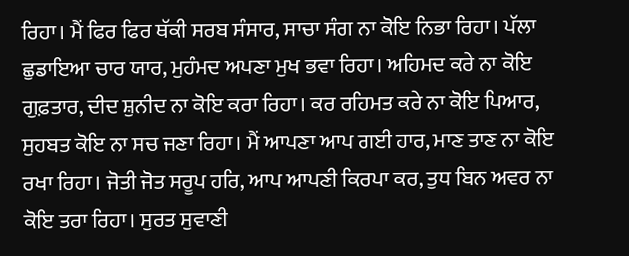ਰਿਹਾ। ਮੈਂ ਫਿਰ ਫਿਰ ਥੱਕੀ ਸਰਬ ਸੰਸਾਰ, ਸਾਚਾ ਸੰਗ ਨਾ ਕੋਇ ਨਿਭਾ ਰਿਹਾ। ਪੱਲਾ ਛੁਡਾਇਆ ਚਾਰ ਯਾਰ, ਮੁਹੰਮਦ ਅਪਣਾ ਮੁਖ ਭਵਾ ਰਿਹਾ। ਅਹਿਮਦ ਕਰੇ ਨਾ ਕੋਇ ਗੁਫ਼ਤਾਰ, ਦੀਦ ਸ਼ੁਨੀਦ ਨਾ ਕੋਇ ਕਰਾ ਰਿਹਾ। ਕਰ ਰਹਿਮਤ ਕਰੇ ਨਾ ਕੋਇ ਪਿਆਰ, ਸੁਹਬਤ ਕੋਇ ਨਾ ਸਚ ਜਣਾ ਰਿਹਾ। ਮੈਂ ਆਪਣਾ ਆਪ ਗਈ ਹਾਰ, ਮਾਣ ਤਾਣ ਨਾ ਕੋਇ ਰਖਾ ਰਿਹਾ। ਜੋਤੀ ਜੋਤ ਸਰੂਪ ਹਰਿ, ਆਪ ਆਪਣੀ ਕਿਰਪਾ ਕਰ, ਤੁਧ ਬਿਨ ਅਵਰ ਨਾ ਕੋਇ ਤਰਾ ਰਿਹਾ। ਸੁਰਤ ਸੁਵਾਣੀ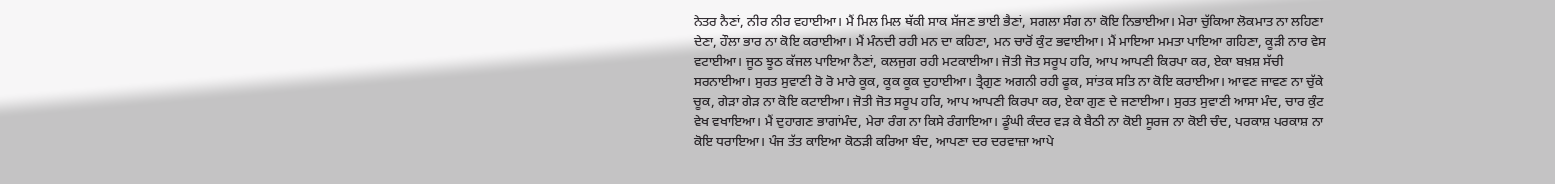ਨੇਤਰ ਨੈਣਾਂ, ਨੀਰ ਨੀਰ ਵਹਾਈਆ। ਮੈਂ ਮਿਲ ਮਿਲ ਥੱਕੀ ਸਾਕ ਸੱਜਣ ਭਾਈ ਭੈਣਾਂ, ਸਗਲਾ ਸੰਗ ਨਾ ਕੋਇ ਨਿਭਾਈਆ। ਮੇਰਾ ਚੁੱਕਿਆ ਲੋਕਮਾਤ ਨਾ ਲਹਿਣਾ ਦੇਣਾ, ਹੌਲਾ ਭਾਰ ਨਾ ਕੋਇ ਕਰਾਈਆ। ਮੈਂ ਮੰਨਦੀ ਰਹੀ ਮਨ ਦਾ ਕਹਿਣਾ, ਮਨ ਚਾਰੋਂ ਕੁੰਟ ਭਵਾਈਆ। ਮੈਂ ਮਾਇਆ ਮਮਤਾ ਪਾਇਆ ਗਹਿਣਾ, ਕੂੜੀ ਨਾਰ ਵੇਸ ਵਟਾਈਆ। ਜੂਠ ਝੂਠ ਕੱਜਲ ਪਾਇਆ ਨੈਣਾਂ, ਕਲਜੁਗ ਰਹੀ ਮਟਕਾਈਆ। ਜੋਤੀ ਜੋਤ ਸਰੂਪ ਹਰਿ, ਆਪ ਆਪਣੀ ਕਿਰਪਾ ਕਰ, ਏਕਾ ਬਖ਼ਸ਼ ਸੱਚੀ ਸਰਨਾਈਆ। ਸੁਰਤ ਸੁਵਾਣੀ ਰੋ ਰੋ ਮਾਰੇ ਕੂਕ, ਕੂਕ ਕੂਕ ਦੁਹਾਈਆ। ਤ੍ਰੈਗੁਣ ਅਗਨੀ ਰਹੀ ਫੂਕ, ਸਾਂਤਕ ਸਤਿ ਨਾ ਕੋਇ ਕਰਾਈਆ। ਆਵਣ ਜਾਵਣ ਨਾ ਚੁੱਕੇ ਚੂਕ, ਗੇੜਾ ਗੇੜ ਨਾ ਕੋਇ ਕਟਾਈਆ। ਜੋਤੀ ਜੋਤ ਸਰੂਪ ਹਰਿ, ਆਪ ਆਪਣੀ ਕਿਰਪਾ ਕਰ, ਏਕਾ ਗੁਣ ਦੇ ਜਣਾਈਆ। ਸੁਰਤ ਸੁਵਾਣੀ ਆਸਾ ਮੰਦ, ਚਾਰ ਕੁੰਟ ਵੇਖ ਵਖਾਇਆ। ਮੈਂ ਦੁਹਾਗਣ ਭਾਗਾਂਮੰਦ, ਮੇਰਾ ਰੰਗ ਨਾ ਕਿਸੇ ਰੰਗਾਇਆ। ਡੂੰਘੀ ਕੰਦਰ ਵੜ ਕੇ ਬੈਠੀ ਨਾ ਕੋਈ ਸੂਰਜ ਨਾ ਕੋਈ ਚੰਦ, ਪਰਕਾਸ਼ ਪਰਕਾਸ਼ ਨਾ ਕੋਇ ਧਰਾਇਆ। ਪੰਜ ਤੱਤ ਕਾਇਆ ਕੋਠੜੀ ਕਰਿਆ ਬੰਦ, ਆਪਣਾ ਦਰ ਦਰਵਾਜ਼ਾ ਆਪੇ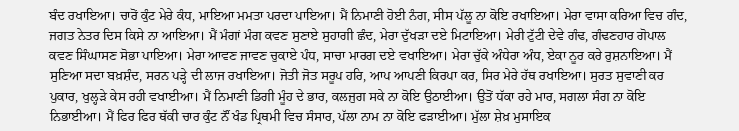ਬੰਦ ਰਖਾਇਆ। ਚਾਰੋਂ ਕੁੰਟ ਮੇਰੇ ਕੰਧ, ਮਾਇਆ ਮਮਤਾ ਪਰਦਾ ਪਾਇਆ। ਮੈਂ ਨਿਮਾਣੀ ਹੋਈ ਨੰਗ, ਸੀਸ ਪੱਲੂ ਨਾ ਕੋਇ ਰਖਾਇਆ। ਮੇਰਾ ਵਾਸਾ ਕਰਿਆ ਵਿਚ ਗੰਦ, ਜਗਤ ਨੇਤਰ ਦਿਸ ਕਿਸੇ ਨਾ ਆਇਆ। ਮੈਂ ਮੰਗਾਂ ਮੰਗ ਕਵਣ ਸੁਣਾਏ ਸੁਹਾਗੀ ਛੰਦ, ਮੇਰਾ ਦੁੱਖੜਾ ਦਏ ਮਿਟਾਇਆ। ਮੇਰੀ ਟੁੱਟੀ ਦੇਵੇ ਗੰਢ, ਗੰਢਣਹਾਰ ਗੋਪਾਲ ਕਵਣ ਸਿੰਘਾਸਣ ਸੋਭਾ ਪਾਇਆ। ਮੇਰਾ ਆਵਣ ਜਾਵਣ ਚੁਕਾਏ ਪੰਧ, ਸਾਚਾ ਮਾਰਗ ਦਏ ਵਖਾਇਆ। ਮੇਰਾ ਚੁੱਕੇ ਅੰਧੇਰਾ ਅੰਧ, ਏਕਾ ਨੂਰ ਕਰੇ ਰੁਸ਼ਨਾਇਆ। ਮੈਂ ਸੁਣਿਆ ਸਦਾ ਬਖ਼ਸ਼ੰਦ, ਸਰਨ ਪੜ੍ਹੇ ਦੀ ਲਾਜ ਰਖਾਇਆ। ਜੋਤੀ ਜੋਤ ਸਰੂਪ ਹਰਿ, ਆਪ ਆਪਣੀ ਕਿਰਪਾ ਕਰ, ਸਿਰ ਮੇਰੇ ਹੱਥ ਰਖਾਇਆ। ਸੁਰਤ ਸੁਵਾਣੀ ਕਰ ਪੁਕਾਰ, ਖੁਲ੍ਹੜੇ ਕੇਸ ਰਹੀ ਵਖਾਈਆ। ਮੈਂ ਨਿਮਾਣੀ ਡਿਗੀ ਮੂੰਹ ਦੇ ਭਾਰ, ਕਲਜੁਗ ਸਕੇ ਨਾ ਕੋਇ ਉਠਾਈਆ। ਉਤੋਂ ਧੱਕਾ ਰਹੇ ਮਾਰ, ਸਗਲਾ ਸੰਗ ਨਾ ਕੋਇ ਨਿਭਾਈਆ। ਮੈਂ ਫਿਰ ਫਿਰ ਥੱਕੀ ਚਾਰ ਕੁੰਟ ਨੌਂ ਖੰਡ ਪ੍ਰਿਥਮੀ ਵਿਚ ਸੰਸਾਰ, ਪੱਲਾ ਨਾਮ ਨਾ ਕੋਇ ਫੜਾਈਆ। ਮੁੱਲਾ ਸ਼ੇਖ਼ ਮੁਸਾਇਕ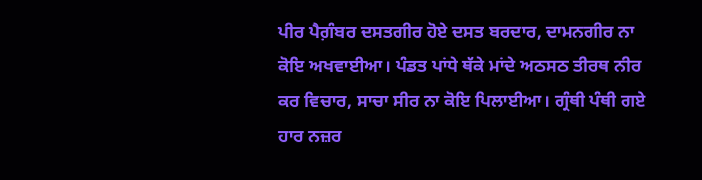ਪੀਰ ਪੈਗ਼ੰਬਰ ਦਸਤਗੀਰ ਹੋਏ ਦਸਤ ਬਰਦਾਰ, ਦਾਮਨਗੀਰ ਨਾ ਕੋਇ ਅਖਵਾਈਆ। ਪੰਡਤ ਪਾਂਧੇ ਥੱਕੇ ਮਾਂਦੇ ਅਠਸਠ ਤੀਰਥ ਨੀਰ ਕਰ ਵਿਚਾਰ, ਸਾਚਾ ਸੀਰ ਨਾ ਕੋਇ ਪਿਲਾਈਆ। ਗ੍ਰੰਥੀ ਪੰਥੀ ਗਏ ਹਾਰ ਨਜ਼ਰ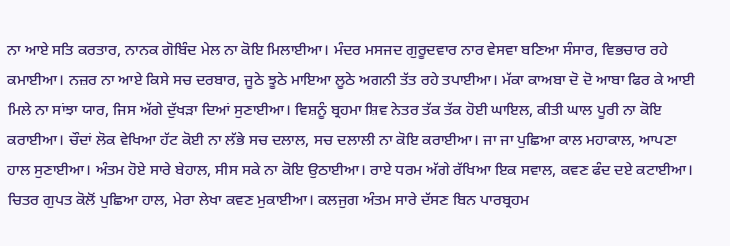ਨਾ ਆਏ ਸਤਿ ਕਰਤਾਰ, ਨਾਨਕ ਗੋਬਿੰਦ ਮੇਲ ਨਾ ਕੋਇ ਮਿਲਾਈਆ। ਮੰਦਰ ਮਸਜਦ ਗੁਰੂਦਵਾਰ ਨਾਰ ਵੇਸਵਾ ਬਣਿਆ ਸੰਸਾਰ, ਵਿਭਚਾਰ ਰਹੇ ਕਮਾਈਆ। ਨਜ਼ਰ ਨਾ ਆਏ ਕਿਸੇ ਸਚ ਦਰਬਾਰ, ਜੂਠੇ ਝੂਠੇ ਮਾਇਆ ਲੂਠੇ ਅਗਨੀ ਤੱਤ ਰਹੇ ਤਪਾਈਆ। ਮੱਕਾ ਕਾਅਬਾ ਦੋ ਦੋ ਆਬਾ ਫਿਰ ਕੇ ਆਈ ਮਿਲੇ ਨਾ ਸਾਂਝਾ ਯਾਰ, ਜਿਸ ਅੱਗੇ ਦੁੱਖੜਾ ਦਿਆਂ ਸੁਣਾਈਆ। ਵਿਸ਼ਨੂੰ ਬ੍ਰਹਮਾ ਸ਼ਿਵ ਨੇਤਰ ਤੱਕ ਤੱਕ ਹੋਈ ਘਾਇਲ, ਕੀਤੀ ਘਾਲ ਪੂਰੀ ਨਾ ਕੋਇ ਕਰਾਈਆ। ਚੌਦਾਂ ਲੋਕ ਵੇਖਿਆ ਹੱਟ ਕੋਈ ਨਾ ਲੱਭੇ ਸਚ ਦਲਾਲ, ਸਚ ਦਲਾਲੀ ਨਾ ਕੋਇ ਕਰਾਈਆ। ਜਾ ਜਾ ਪੁਛਿਆ ਕਾਲ ਮਹਾਕਾਲ, ਆਪਣਾ ਹਾਲ ਸੁਣਾਈਆ। ਅੰਤਮ ਹੋਏ ਸਾਰੇ ਬੇਹਾਲ, ਸੀਸ ਸਕੇ ਨਾ ਕੋਇ ਉਠਾਈਆ। ਰਾਏ ਧਰਮ ਅੱਗੇ ਰੱਖਿਆ ਇਕ ਸਵਾਲ, ਕਵਣ ਫੰਦ ਦਏ ਕਟਾਈਆ। ਚਿਤਰ ਗੁਪਤ ਕੋਲੋਂ ਪੁਛਿਆ ਹਾਲ, ਮੇਰਾ ਲੇਖਾ ਕਵਣ ਮੁਕਾਈਆ। ਕਲਜੁਗ ਅੰਤਮ ਸਾਰੇ ਦੱਸਣ ਬਿਨ ਪਾਰਬ੍ਰਹਮ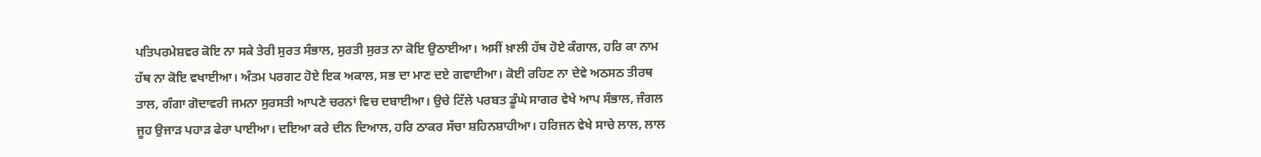ਪਤਿਪਰਮੇਸ਼ਵਰ ਕੋਇ ਨਾ ਸਕੇ ਤੇਰੀ ਸੁਰਤ ਸੰਭਾਲ, ਸੁਰਤੀ ਸੁਰਤ ਨਾ ਕੋਇ ਉਠਾਈਆ। ਅਸੀਂ ਖ਼ਾਲੀ ਹੱਥ ਹੋਏ ਕੰਗਾਲ, ਹਰਿ ਕਾ ਨਾਮ ਹੱਥ ਨਾ ਕੋਇ ਵਖਾਈਆ। ਅੰਤਮ ਪਰਗਟ ਹੋਏ ਇਕ ਅਕਾਲ, ਸਭ ਦਾ ਮਾਣ ਦਏ ਗਵਾਈਆ। ਕੋਈ ਰਹਿਣ ਨਾ ਦੇਵੇ ਅਠਸਠ ਤੀਰਥ ਤਾਲ, ਗੰਗਾ ਗੋਦਾਵਰੀ ਜਮਨਾ ਸੁਰਸਤੀ ਆਪਣੇ ਚਰਨਾਂ ਵਿਚ ਦਬਾਈਆ। ਉਚੇ ਟਿੱਲੇ ਪਰਬਤ ਡੂੰਘੇ ਸਾਗਰ ਵੇਖੇ ਆਪ ਸੰਭਾਲ, ਜੰਗਲ ਜੂਹ ਉਜਾੜ ਪਹਾੜ ਫੇਰਾ ਪਾਈਆ। ਦਇਆ ਕਰੇ ਦੀਨ ਦਿਆਲ, ਹਰਿ ਠਾਕਰ ਸੱਚਾ ਸ਼ਹਿਨਸ਼ਾਹੀਆ। ਹਰਿਜਨ ਵੇਖੇ ਸਾਚੇ ਲਾਲ, ਲਾਲ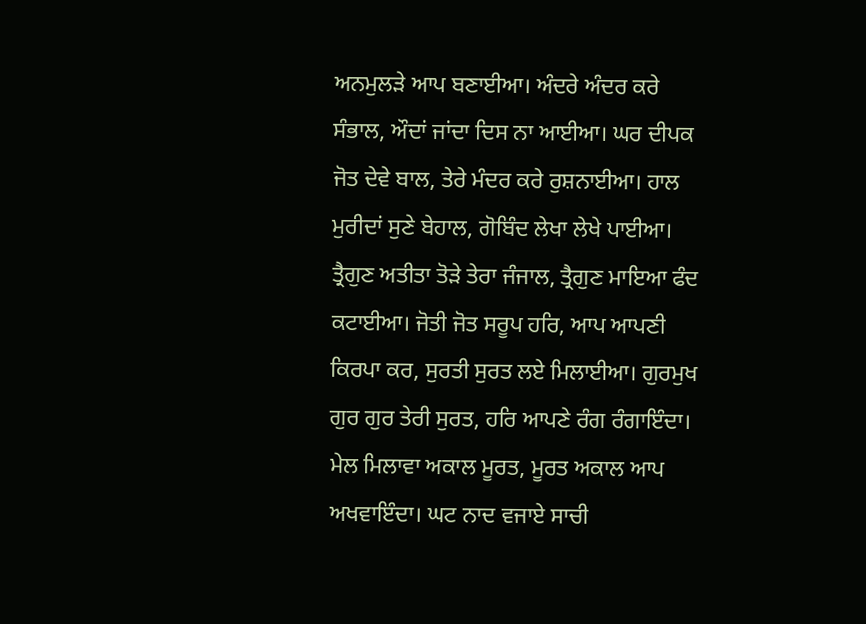ਅਨਮੁਲੜੇ ਆਪ ਬਣਾਈਆ। ਅੰਦਰੇ ਅੰਦਰ ਕਰੇ ਸੰਭਾਲ, ਔਦਾਂ ਜਾਂਦਾ ਦਿਸ ਨਾ ਆਈਆ। ਘਰ ਦੀਪਕ ਜੋਤ ਦੇਵੇ ਬਾਲ, ਤੇਰੇ ਮੰਦਰ ਕਰੇ ਰੁਸ਼ਨਾਈਆ। ਹਾਲ ਮੁਰੀਦਾਂ ਸੁਣੇ ਬੇਹਾਲ, ਗੋਬਿੰਦ ਲੇਖਾ ਲੇਖੇ ਪਾਈਆ। ਤ੍ਰੈਗੁਣ ਅਤੀਤਾ ਤੋੜੇ ਤੇਰਾ ਜੰਜਾਲ, ਤ੍ਰੈਗੁਣ ਮਾਇਆ ਫੰਦ ਕਟਾਈਆ। ਜੋਤੀ ਜੋਤ ਸਰੂਪ ਹਰਿ, ਆਪ ਆਪਣੀ ਕਿਰਪਾ ਕਰ, ਸੁਰਤੀ ਸੁਰਤ ਲਏ ਮਿਲਾਈਆ। ਗੁਰਮੁਖ ਗੁਰ ਗੁਰ ਤੇਰੀ ਸੁਰਤ, ਹਰਿ ਆਪਣੇ ਰੰਗ ਰੰਗਾਇੰਦਾ। ਮੇਲ ਮਿਲਾਵਾ ਅਕਾਲ ਮੂਰਤ, ਮੂਰਤ ਅਕਾਲ ਆਪ ਅਖਵਾਇੰਦਾ। ਘਟ ਨਾਦ ਵਜਾਏ ਸਾਚੀ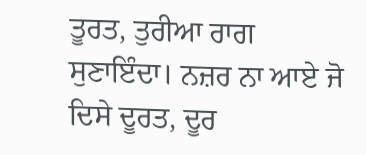ਤੂਰਤ, ਤੁਰੀਆ ਰਾਗ ਸੁਣਾਇੰਦਾ। ਨਜ਼ਰ ਨਾ ਆਏ ਜੋ ਦਿਸੇ ਦੂਰਤ, ਦੂਰ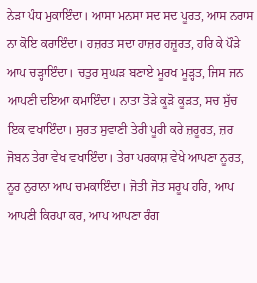ਨੇੜਾ ਪੰਧ ਮੁਕਾਇੰਦਾ। ਆਸਾ ਮਨਸਾ ਸਦ ਸਦ ਪੂਰਤ, ਆਸ ਨਰਾਸ ਨਾ ਕੋਇ ਕਰਾਇੰਦਾ। ਹਜ਼ਰਤ ਸਦਾ ਹਾਜ਼ਰ ਹਜ਼ੂਰਤ, ਹਰਿ ਕੇ ਪੌੜੇ ਆਪ ਚੜ੍ਹਾਇੰਦਾ। ਚਤੁਰ ਸੁਘੜ ਬਣਾਏ ਮੂਰਖ ਮੂੜ੍ਹਤ, ਜਿਸ ਜਨ ਆਪਣੀ ਦਇਆ ਕਮਾਇੰਦਾ। ਨਾਤਾ ਤੋੜੇ ਕੂੜੋ ਕੂੜਤ, ਸਚ ਸੁੱਚ ਇਕ ਵਖਾਇੰਦਾ। ਸੁਰਤ ਸੁਵਾਣੀ ਤੇਰੀ ਪੂਰੀ ਕਰੇ ਜ਼ਰੂਰਤ, ਜ਼ਰ ਜੋਬਨ ਤੇਰਾ ਵੇਖ ਵਖਾਇੰਦਾ। ਤੇਰਾ ਪਰਕਾਸ਼ ਵੇਖੇ ਆਪਣਾ ਨੂਰਤ, ਨੂਰ ਨੁਰਾਨਾ ਆਪ ਚਮਕਾਇੰਦਾ। ਜੋਤੀ ਜੋਤ ਸਰੂਪ ਹਰਿ, ਆਪ ਆਪਣੀ ਕਿਰਪਾ ਕਰ, ਆਪ ਆਪਣਾ ਰੰਗ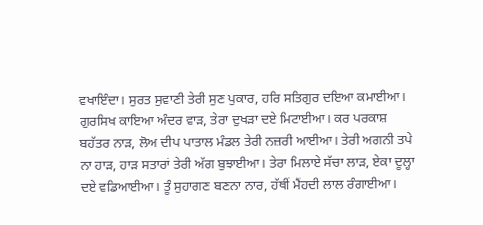ਵਖਾਇੰਦਾ। ਸੁਰਤ ਸੁਵਾਣੀ ਤੇਰੀ ਸੁਣ ਪੁਕਾਰ, ਹਰਿ ਸਤਿਗੁਰ ਦਇਆ ਕਮਾਈਆ। ਗੁਰਸਿਖ ਕਾਇਆ ਅੰਦਰ ਵਾੜ, ਤੇਰਾ ਦੁਖੜਾ ਦਏ ਮਿਟਾਈਆ। ਕਰ ਪਰਕਾਸ਼ ਬਹੱਤਰ ਨਾੜ, ਲੋਅ ਦੀਪ ਪਾਤਾਲ ਮੰਡਲ ਤੇਰੀ ਨਜ਼ਰੀ ਆਈਆ। ਤੇਰੀ ਅਗਨੀ ਤਪੇ ਨਾ ਹਾੜ, ਹਾੜ ਸਤਾਰਾਂ ਤੇਰੀ ਅੱਗ ਬੁਝਾਈਆ। ਤੇਰਾ ਮਿਲਾਏ ਸੱਚਾ ਲਾੜ, ਏਕਾ ਦੂਲ੍ਹਾ ਦਏ ਵਡਿਆਈਆ। ਤੂੰ ਸੁਹਾਗਣ ਬਣਨਾ ਨਾਰ, ਹੱਥੀਂ ਮੈਂਹਦੀ ਲਾਲ ਰੰਗਾਈਆ।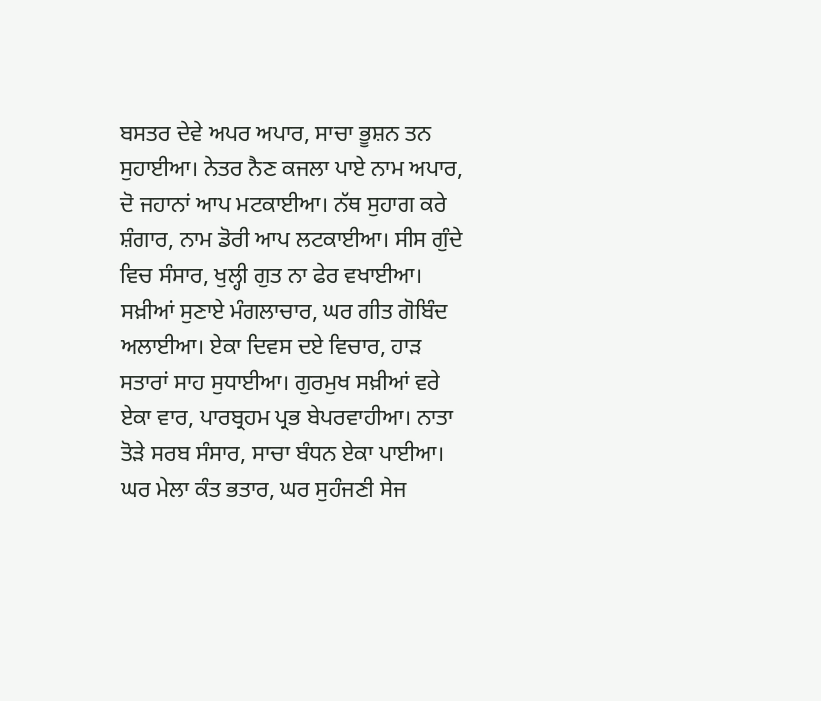ਬਸਤਰ ਦੇਵੇ ਅਪਰ ਅਪਾਰ, ਸਾਚਾ ਭੂਸ਼ਨ ਤਨ ਸੁਹਾਈਆ। ਨੇਤਰ ਨੈਣ ਕਜਲਾ ਪਾਏ ਨਾਮ ਅਪਾਰ, ਦੋ ਜਹਾਨਾਂ ਆਪ ਮਟਕਾਈਆ। ਨੱਥ ਸੁਹਾਗ ਕਰੇ ਸ਼ੰਗਾਰ, ਨਾਮ ਡੋਰੀ ਆਪ ਲਟਕਾਈਆ। ਸੀਸ ਗੁੰਦੇ ਵਿਚ ਸੰਸਾਰ, ਖੁਲ੍ਹੀ ਗੁਤ ਨਾ ਫੇਰ ਵਖਾਈਆ। ਸਖ਼ੀਆਂ ਸੁਣਾਏ ਮੰਗਲਾਚਾਰ, ਘਰ ਗੀਤ ਗੋਬਿੰਦ ਅਲਾਈਆ। ਏਕਾ ਦਿਵਸ ਦਏ ਵਿਚਾਰ, ਹਾੜ ਸਤਾਰਾਂ ਸਾਹ ਸੁਧਾਈਆ। ਗੁਰਮੁਖ ਸਖ਼ੀਆਂ ਵਰੇ ਏਕਾ ਵਾਰ, ਪਾਰਬ੍ਰਹਮ ਪ੍ਰਭ ਬੇਪਰਵਾਹੀਆ। ਨਾਤਾ ਤੋੜੇ ਸਰਬ ਸੰਸਾਰ, ਸਾਚਾ ਬੰਧਨ ਏਕਾ ਪਾਈਆ। ਘਰ ਮੇਲਾ ਕੰਤ ਭਤਾਰ, ਘਰ ਸੁਹੰਜਣੀ ਸੇਜ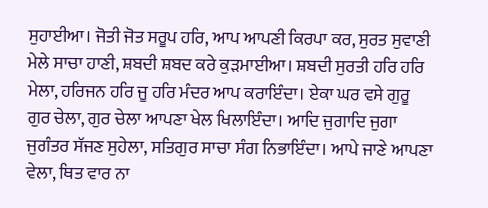ਸੁਹਾਈਆ। ਜੋਤੀ ਜੋਤ ਸਰੂਪ ਹਰਿ, ਆਪ ਆਪਣੀ ਕਿਰਪਾ ਕਰ, ਸੁਰਤ ਸੁਵਾਣੀ ਮੇਲੇ ਸਾਚਾ ਹਾਣੀ, ਸ਼ਬਦੀ ਸ਼ਬਦ ਕਰੇ ਕੁੜਮਾਈਆ। ਸ਼ਬਦੀ ਸੁਰਤੀ ਹਰਿ ਹਰਿ ਮੇਲਾ, ਹਰਿਜਨ ਹਰਿ ਜੂ ਹਰਿ ਮੰਦਰ ਆਪ ਕਰਾਇੰਦਾ। ਏਕਾ ਘਰ ਵਸੇ ਗੁਰੂ ਗੁਰ ਚੇਲਾ, ਗੁਰ ਚੇਲਾ ਆਪਣਾ ਖੇਲ ਖਿਲਾਇੰਦਾ। ਆਦਿ ਜੁਗਾਦਿ ਜੁਗਾ ਜੁਗੰਤਰ ਸੱਜਣ ਸੁਹੇਲਾ, ਸਤਿਗੁਰ ਸਾਚਾ ਸੰਗ ਨਿਭਾਇੰਦਾ। ਆਪੇ ਜਾਣੇ ਆਪਣਾ ਵੇਲਾ, ਥਿਤ ਵਾਰ ਨਾ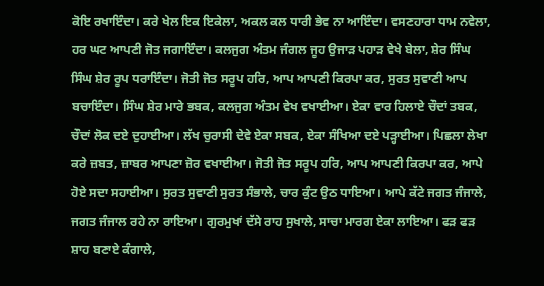ਕੋਇ ਰਖਾਇੰਦਾ। ਕਰੇ ਖੇਲ ਇਕ ਇਕੇਲਾ, ਅਕਲ ਕਲ ਧਾਰੀ ਭੇਵ ਨਾ ਆਇੰਦਾ। ਵਸਣਹਾਰਾ ਧਾਮ ਨਵੇਲਾ, ਹਰ ਘਟ ਆਪਣੀ ਜੋਤ ਜਗਾਇੰਦਾ। ਕਲਜੁਗ ਅੰਤਮ ਜੰਗਲ ਜੂਹ ਉਜਾੜ ਪਹਾੜ ਵੇਖੇ ਬੇਲਾ, ਸ਼ੇਰ ਸਿੰਘ ਸਿੰਘ ਸ਼ੇਰ ਰੂਪ ਧਰਾਇੰਦਾ। ਜੋਤੀ ਜੋਤ ਸਰੂਪ ਹਰਿ, ਆਪ ਆਪਣੀ ਕਿਰਪਾ ਕਰ, ਸੁਰਤ ਸੁਵਾਣੀ ਆਪ ਬਚਾਇੰਦਾ। ਸਿੰਘ ਸ਼ੇਰ ਮਾਰੇ ਭਬਕ, ਕਲਜੁਗ ਅੰਤਮ ਵੇਖ ਵਖਾਈਆ। ਏਕਾ ਵਾਰ ਹਿਲਾਏ ਚੌਦਾਂ ਤਬਕ, ਚੌਦਾਂ ਲੋਕ ਦਏ ਦੁਹਾਈਆ। ਲੱਖ ਚੁਰਾਸੀ ਦੇਵੇ ਏਕਾ ਸਬਕ, ਏਕਾ ਸੰਖਿਆ ਦਏ ਪੜ੍ਹਾਈਆ। ਪਿਛਲਾ ਲੇਖਾ ਕਰੇ ਜ਼ਬਤ, ਜ਼ਾਬਰ ਆਪਣਾ ਜ਼ੋਰ ਵਖਾਈਆ। ਜੋਤੀ ਜੋਤ ਸਰੂਪ ਹਰਿ, ਆਪ ਆਪਣੀ ਕਿਰਪਾ ਕਰ, ਆਪੇ ਹੋਏ ਸਦਾ ਸਹਾਈਆ। ਸੁਰਤ ਸੁਵਾਣੀ ਸੁਰਤ ਸੰਭਾਲੇ, ਚਾਰ ਕੁੰਟ ਉਠ ਧਾਇਆ। ਆਪੇ ਕੱਟੇ ਜਗਤ ਜੰਜਾਲੇ, ਜਗਤ ਜੰਜਾਲ ਰਹੇ ਨਾ ਰਾਇਆ। ਗੁਰਮੁਖਾਂ ਦੱਸੇ ਰਾਹ ਸੁਖਾਲੇ, ਸਾਚਾ ਮਾਰਗ ਏਕਾ ਲਾਇਆ। ਫੜ ਫੜ ਸ਼ਾਹ ਬਣਾਏ ਕੰਗਾਲੇ,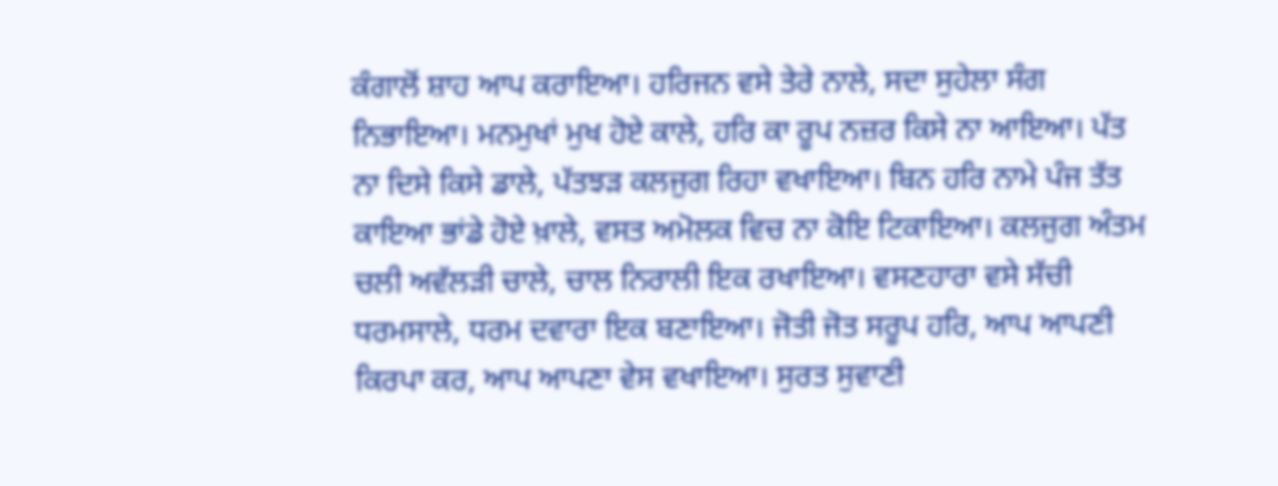ਕੰਗਾਲੋਂ ਸ਼ਾਹ ਆਪ ਕਰਾਇਆ। ਹਰਿਜਨ ਵਸੇ ਤੇਰੇ ਨਾਲੇ, ਸਦਾ ਸੁਹੇਲਾ ਸੰਗ ਨਿਭਾਇਆ। ਮਨਮੁਖਾਂ ਮੁਖ ਹੋਏ ਕਾਲੇ, ਹਰਿ ਕਾ ਰੂਪ ਨਜ਼ਰ ਕਿਸੇ ਨਾ ਆਇਆ। ਪੱਤ ਨਾ ਦਿਸੇ ਕਿਸੇ ਡਾਲੇ, ਪੱਤਝੜ ਕਲਜੁਗ ਰਿਹਾ ਵਖਾਇਆ। ਬਿਨ ਹਰਿ ਨਾਮੇ ਪੰਜ ਤੱਤ ਕਾਇਆ ਭਾਂਡੇ ਹੋਏ ਖ਼ਾਲੇ, ਵਸਤ ਅਮੋਲਕ ਵਿਚ ਨਾ ਕੋਇ ਟਿਕਾਇਆ। ਕਲਜੁਗ ਅੰਤਮ ਚਲੀ ਅਵੱਲੜੀ ਚਾਲੇ, ਚਾਲ ਨਿਰਾਲੀ ਇਕ ਰਖਾਇਆ। ਵਸਣਹਾਰਾ ਵਸੇ ਸੱਚੀ ਧਰਮਸਾਲੇ, ਧਰਮ ਦਵਾਰਾ ਇਕ ਬਣਾਇਆ। ਜੋਤੀ ਜੋਤ ਸਰੂਪ ਹਰਿ, ਆਪ ਆਪਣੀ ਕਿਰਪਾ ਕਰ, ਆਪ ਆਪਣਾ ਵੇਸ ਵਖਾਇਆ। ਸੁਰਤ ਸੁਵਾਣੀ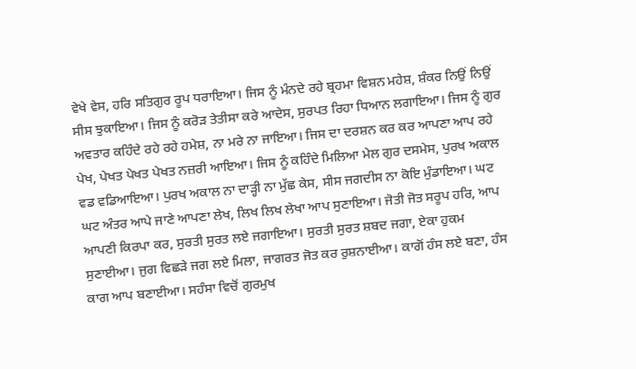ਵੇਖੇ ਵੇਸ, ਹਰਿ ਸਤਿਗੁਰ ਰੂਪ ਧਰਾਇਆ। ਜਿਸ ਨੂੰ ਮੰਨਦੇ ਰਹੇ ਬ੍ਰਹਮਾ ਵਿਸ਼ਨ ਮਹੇਸ਼, ਸ਼ੰਕਰ ਨਿਉਂ ਨਿਉਂ ਸੀਸ ਝੁਕਾਇਆ। ਜਿਸ ਨੂੰ ਕਰੋੜ ਤੇਤੀਸਾ ਕਰੇ ਆਦੇਸ, ਸੁਰਪਤ ਰਿਹਾ ਧਿਆਨ ਲਗਾਇਆ। ਜਿਸ ਨੂੰ ਗੁਰ ਅਵਤਾਰ ਕਹਿੰਦੇ ਰਹੇ ਰਹੇ ਹਮੇਸ਼, ਨਾ ਮਰੇ ਨਾ ਜਾਇਆ। ਜਿਸ ਦਾ ਦਰਸ਼ਨ ਕਰ ਕਰ ਆਪਣਾ ਆਪ ਰਹੇ ਪੇਖ, ਪੇਖਤ ਪੇਖਤ ਪੇਖਤ ਨਜ਼ਰੀ ਆਇਆ। ਜਿਸ ਨੂੰ ਕਹਿੰਦੇ ਮਿਲਿਆ ਮੇਲ ਗੁਰ ਦਸਮੇਸ, ਪੁਰਖ ਅਕਾਲ ਵਡ ਵਡਿਆਇਆ। ਪੁਰਖ ਅਕਾਲ ਨਾ ਦਾੜ੍ਹੀ ਨਾ ਮੁੱਛ ਕੇਸ, ਸੀਸ ਜਗਦੀਸ ਨਾ ਕੋਇ ਮੁੰਡਾਇਆ। ਘਟ ਘਟ ਅੰਤਰ ਆਪੇ ਜਾਣੇ ਆਪਣਾ ਲੇਖ, ਲਿਖ ਲਿਖ ਲੇਖਾ ਆਪ ਸੁਣਾਇਆ। ਜੋਤੀ ਜੋਤ ਸਰੂਪ ਹਰਿ, ਆਪ ਆਪਣੀ ਕਿਰਪਾ ਕਰ, ਸੁਰਤੀ ਸੁਰਤ ਲਏ ਜਗਾਇਆ। ਸੁਰਤੀ ਸੁਰਤ ਸ਼ਬਦ ਜਗਾ, ਏਕਾ ਹੁਕਮ ਸੁਣਾਈਆ। ਜੁਗ ਵਿਛੜੇ ਜਗ ਲਏ ਮਿਲਾ, ਜਾਗਰਤ ਜੋਤ ਕਰ ਰੁਸ਼ਨਾਈਆ। ਕਾਗੋਂ ਹੰਸ ਲਏ ਬਣਾ, ਹੰਸ ਕਾਗ ਆਪ ਬਣਾਈਆ। ਸਹੰਸਾ ਵਿਚੋਂ ਗੁਰਮੁਖ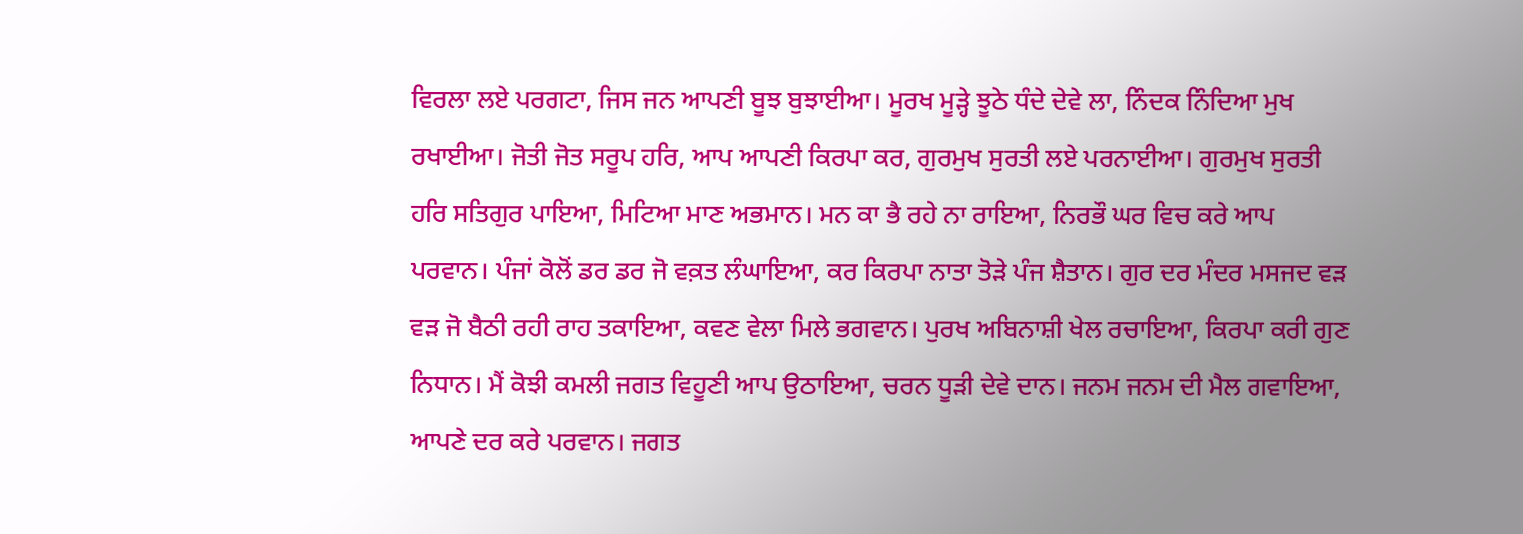ਵਿਰਲਾ ਲਏ ਪਰਗਟਾ, ਜਿਸ ਜਨ ਆਪਣੀ ਬੂਝ ਬੁਝਾਈਆ। ਮੂਰਖ ਮੂੜ੍ਹੇ ਝੂਠੇ ਧੰਦੇ ਦੇਵੇ ਲਾ, ਨਿੰਦਕ ਨਿੰਦਿਆ ਮੁਖ ਰਖਾਈਆ। ਜੋਤੀ ਜੋਤ ਸਰੂਪ ਹਰਿ, ਆਪ ਆਪਣੀ ਕਿਰਪਾ ਕਰ, ਗੁਰਮੁਖ ਸੁਰਤੀ ਲਏ ਪਰਨਾਈਆ। ਗੁਰਮੁਖ ਸੁਰਤੀ ਹਰਿ ਸਤਿਗੁਰ ਪਾਇਆ, ਮਿਟਿਆ ਮਾਣ ਅਭਮਾਨ। ਮਨ ਕਾ ਭੈ ਰਹੇ ਨਾ ਰਾਇਆ, ਨਿਰਭੌ ਘਰ ਵਿਚ ਕਰੇ ਆਪ ਪਰਵਾਨ। ਪੰਜਾਂ ਕੋਲੋਂ ਡਰ ਡਰ ਜੋ ਵਕ਼ਤ ਲੰਘਾਇਆ, ਕਰ ਕਿਰਪਾ ਨਾਤਾ ਤੋੜੇ ਪੰਜ ਸ਼ੈਤਾਨ। ਗੁਰ ਦਰ ਮੰਦਰ ਮਸਜਦ ਵੜ ਵੜ ਜੋ ਬੈਠੀ ਰਹੀ ਰਾਹ ਤਕਾਇਆ, ਕਵਣ ਵੇਲਾ ਮਿਲੇ ਭਗਵਾਨ। ਪੁਰਖ ਅਬਿਨਾਸ਼ੀ ਖੇਲ ਰਚਾਇਆ, ਕਿਰਪਾ ਕਰੀ ਗੁਣ ਨਿਧਾਨ। ਮੈਂ ਕੋਝੀ ਕਮਲੀ ਜਗਤ ਵਿਹੂਣੀ ਆਪ ਉਠਾਇਆ, ਚਰਨ ਧੂੜੀ ਦੇਵੇ ਦਾਨ। ਜਨਮ ਜਨਮ ਦੀ ਮੈਲ ਗਵਾਇਆ, ਆਪਣੇ ਦਰ ਕਰੇ ਪਰਵਾਨ। ਜਗਤ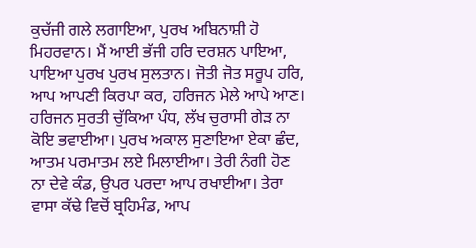ਕੁਚੱਜੀ ਗਲੇ ਲਗਾਇਆ, ਪੁਰਖ ਅਬਿਨਾਸ਼ੀ ਹੋ ਮਿਹਰਵਾਨ। ਮੈਂ ਆਈ ਭੱਜੀ ਹਰਿ ਦਰਸ਼ਨ ਪਾਇਆ, ਪਾਇਆ ਪੁਰਖ ਪੁਰਖ ਸੁਲਤਾਨ। ਜੋਤੀ ਜੋਤ ਸਰੂਪ ਹਰਿ, ਆਪ ਆਪਣੀ ਕਿਰਪਾ ਕਰ, ਹਰਿਜਨ ਮੇਲੇ ਆਪੇ ਆਣ। ਹਰਿਜਨ ਸੁਰਤੀ ਚੁੱਕਿਆ ਪੰਧ, ਲੱਖ ਚੁਰਾਸੀ ਗੇੜ ਨਾ ਕੋਇ ਭਵਾਈਆ। ਪੁਰਖ ਅਕਾਲ ਸੁਣਾਇਆ ਏਕਾ ਛੰਦ, ਆਤਮ ਪਰਮਾਤਮ ਲਏ ਮਿਲਾਈਆ। ਤੇਰੀ ਨੰਗੀ ਹੋਣ ਨਾ ਦੇਵੇ ਕੰਡ, ਉਪਰ ਪਰਦਾ ਆਪ ਰਖਾਈਆ। ਤੇਰਾ ਵਾਸਾ ਕੱਢੇ ਵਿਚੋਂ ਬ੍ਰਹਿਮੰਡ, ਆਪ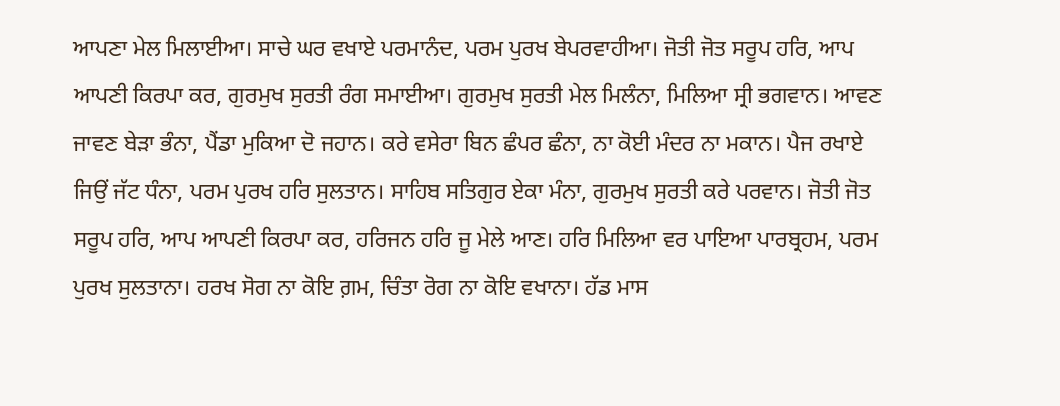ਆਪਣਾ ਮੇਲ ਮਿਲਾਈਆ। ਸਾਚੇ ਘਰ ਵਖਾਏ ਪਰਮਾਨੰਦ, ਪਰਮ ਪੁਰਖ ਬੇਪਰਵਾਹੀਆ। ਜੋਤੀ ਜੋਤ ਸਰੂਪ ਹਰਿ, ਆਪ ਆਪਣੀ ਕਿਰਪਾ ਕਰ, ਗੁਰਮੁਖ ਸੁਰਤੀ ਰੰਗ ਸਮਾਈਆ। ਗੁਰਮੁਖ ਸੁਰਤੀ ਮੇਲ ਮਿਲੰਨਾ, ਮਿਲਿਆ ਸ੍ਰੀ ਭਗਵਾਨ। ਆਵਣ ਜਾਵਣ ਬੇੜਾ ਭੰਨਾ, ਪੈਂਡਾ ਮੁਕਿਆ ਦੋ ਜਹਾਨ। ਕਰੇ ਵਸੇਰਾ ਬਿਨ ਛੰਪਰ ਛੰਨਾ, ਨਾ ਕੋਈ ਮੰਦਰ ਨਾ ਮਕਾਨ। ਪੈਜ ਰਖਾਏ ਜਿਉਂ ਜੱਟ ਧੰਨਾ, ਪਰਮ ਪੁਰਖ ਹਰਿ ਸੁਲਤਾਨ। ਸਾਹਿਬ ਸਤਿਗੁਰ ਏਕਾ ਮੰਨਾ, ਗੁਰਮੁਖ ਸੁਰਤੀ ਕਰੇ ਪਰਵਾਨ। ਜੋਤੀ ਜੋਤ ਸਰੂਪ ਹਰਿ, ਆਪ ਆਪਣੀ ਕਿਰਪਾ ਕਰ, ਹਰਿਜਨ ਹਰਿ ਜੂ ਮੇਲੇ ਆਣ। ਹਰਿ ਮਿਲਿਆ ਵਰ ਪਾਇਆ ਪਾਰਬ੍ਰਹਮ, ਪਰਮ ਪੁਰਖ ਸੁਲਤਾਨਾ। ਹਰਖ ਸੋਗ ਨਾ ਕੋਇ ਗ਼ਮ, ਚਿੰਤਾ ਰੋਗ ਨਾ ਕੋਇ ਵਖਾਨਾ। ਹੱਡ ਮਾਸ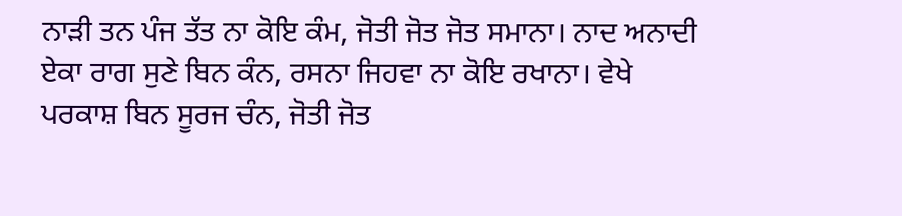ਨਾੜੀ ਤਨ ਪੰਜ ਤੱਤ ਨਾ ਕੋਇ ਕੰਮ, ਜੋਤੀ ਜੋਤ ਜੋਤ ਸਮਾਨਾ। ਨਾਦ ਅਨਾਦੀ ਏਕਾ ਰਾਗ ਸੁਣੇ ਬਿਨ ਕੰਨ, ਰਸਨਾ ਜਿਹਵਾ ਨਾ ਕੋਇ ਰਖਾਨਾ। ਵੇਖੇ ਪਰਕਾਸ਼ ਬਿਨ ਸੂਰਜ ਚੰਨ, ਜੋਤੀ ਜੋਤ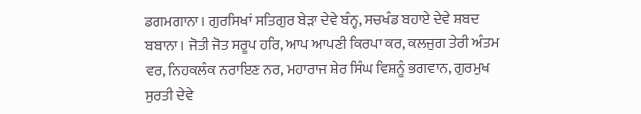ਡਗਮਗਾਨਾ। ਗੁਰਸਿਖਾਂ ਸਤਿਗੁਰ ਬੇੜਾ ਦੇਵੇ ਬੰਨ੍ਹ, ਸਚਖੰਡ ਬਹਾਏ ਦੇਵੇ ਸ਼ਬਦ ਬਬਾਨਾ। ਜੋਤੀ ਜੋਤ ਸਰੂਪ ਹਰਿ, ਆਪ ਆਪਣੀ ਕਿਰਪਾ ਕਰ, ਕਲਜੁਗ ਤੇਰੀ ਅੰਤਮ ਵਰ, ਨਿਹਕਲੰਕ ਨਰਾਇਣ ਨਰ, ਮਹਾਰਾਜ ਸ਼ੇਰ ਸਿੰਘ ਵਿਸ਼ਨੂੰ ਭਗਵਾਨ, ਗੁਰਮੁਖ ਸੁਰਤੀ ਦੇਵੇ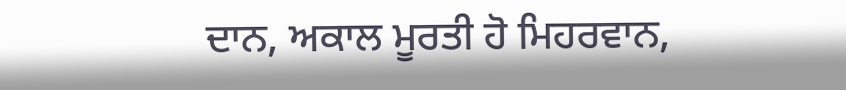ਦਾਨ, ਅਕਾਲ ਮੂਰਤੀ ਹੋ ਮਿਹਰਵਾਨ,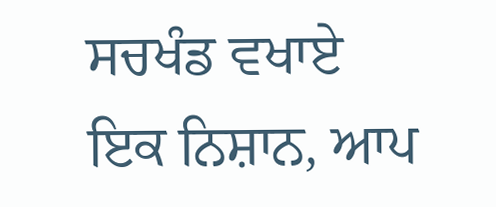ਸਚਖੰਡ ਵਖਾਏ ਇਕ ਨਿਸ਼ਾਨ, ਆਪ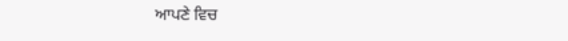ਆਪਣੇ ਵਿਚ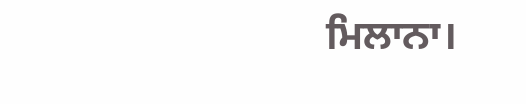ਮਿਲਾਨਾ।